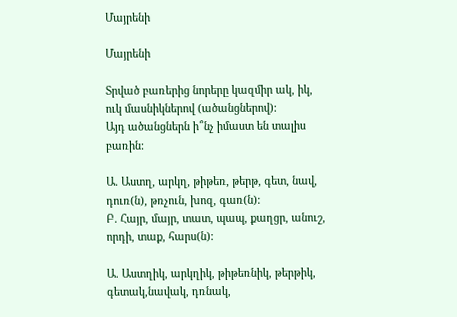Մայրենի

Մայրենի

Տրված բառերից նորերը կազմիր ակ, իկ, ուկ մասնիկներով (ածանցներով):
Այդ ածանցներն ի՞նչ իմաստ են տալիս բառին:

Ա. Աստղ, արկղ, թիթեռ, թերթ, գետ, նավ, դուռ(ն), թռչուն, խոզ, գառ(ն):
Բ. Հայր, մայր, տատ, պապ, քաղցր, անուշ, որդի, տաք, հարս(ն):

Ա. Աստղիկ, արկղիկ, թիթեռնիկ, թերթիկ, գետակ,նավակ, դռնակ,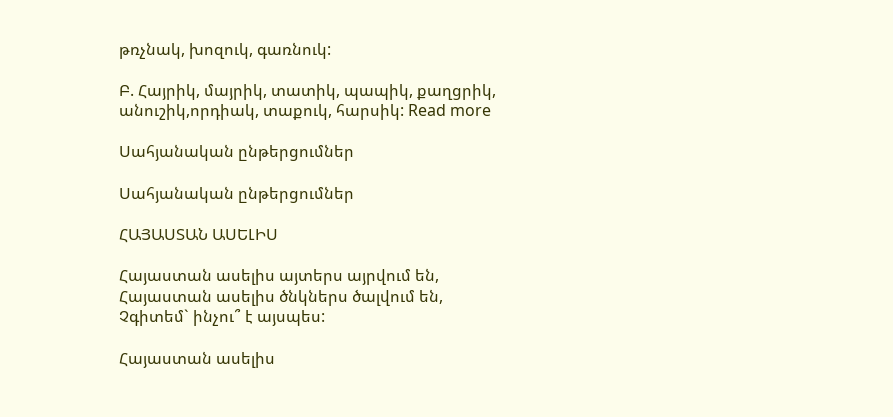թռչնակ, խոզուկ, գառնուկ:

Բ. Հայրիկ, մայրիկ, տատիկ, պապիկ, քաղցրիկ, անուշիկ,որդիակ, տաքուկ, հարսիկ: Read more

Սահյանական ընթերցումներ

Սահյանական ընթերցումներ

ՀԱՅԱՍՏԱՆ ԱՍԵԼԻՍ

Հայաստան ասելիս այտերս այրվում են,
Հայաստան ասելիս ծնկներս ծալվում են,
Չգիտեմ` ինչու՞ է այսպես:

Հայաստան ասելիս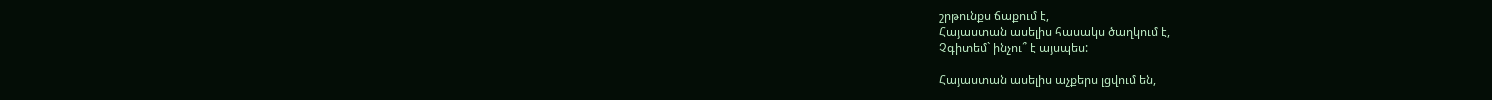շրթունքս ճաքում է,
Հայաստան ասելիս հասակս ծաղկում է,
Չգիտեմ` ինչու՞ է այսպես:

Հայաստան ասելիս աչքերս լցվում են,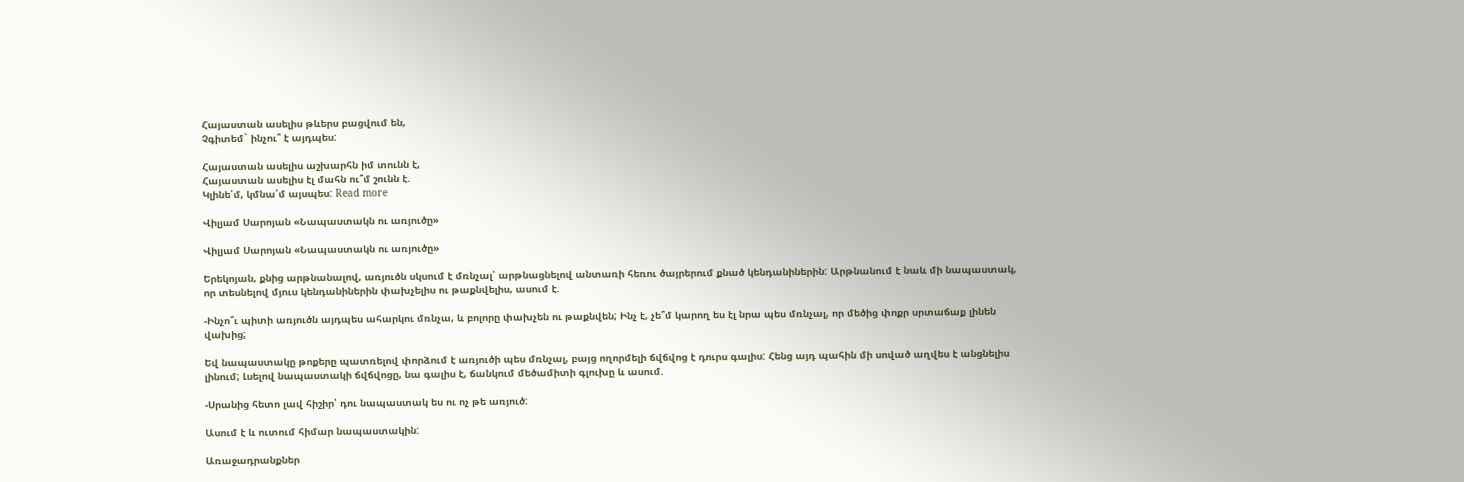Հայաստան ասելիս թևերս բացվում են,
Չգիտեմ` ինչու՞ է այդպես:

Հայաստան ասելիս աշխարհն իմ տունն է,
Հայաստան ասելիս էլ մահն ու՞մ շունն է.
Կլինե՛մ, կմնա՛մ այսպես: Read more

Վիլյամ Սարոյան «Նապաստակն ու առյուծը»

Վիլյամ Սարոյան «Նապաստակն ու առյուծը»

Երեկոյան, քնից արթնանալով, առյուծն սկսում է մռնչալ՝ արթնացնելով անտառի հեռու ծայրերում քնած կենդանիներին: Արթնանում է նաև մի նապաստակ, որ տեսնելով մյուս կենդանիներին փախչելիս ու թաքնվելիս, ասում է.

-Ինչո՞ւ պիտի առյուծն այդպես ահարկու մռնչա, և բոլորը փախչեն ու թաքնվեն; Ինչ է, չե՞մ կարող ես էլ նրա պես մռնչալ, որ մեծից փոքր սրտաճաք լինեն վախից;

Եվ նապաստակը թոքերը պատռելով փորձում է առյուծի պես մռնչալ, բայց ողորմելի ճվճվոց է դուրս գալիս: Հենց այդ պահին մի սոված աղվես է անցնելիս լինում; Լսելով նապաստակի ճվճվոցը, նա գալիս է, ճանկում մեծամիտի գլուխը և ասում.

-Սրանից հետո լավ հիշիր՝ դու նապաստակ ես ու ոչ թե առյուծ:

Ասում է և ուտում հիմար նապաստակին:

Առաջադրանքներ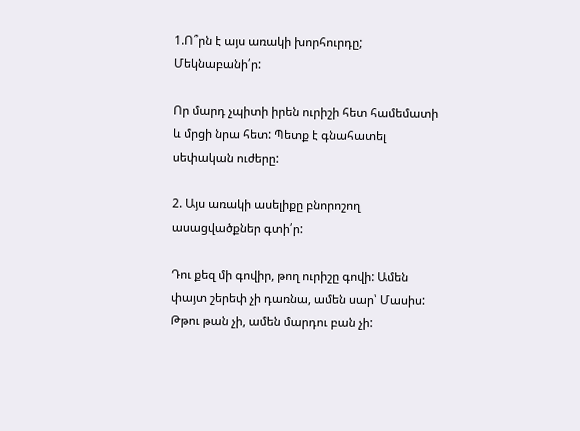1.Ո՞րն է այս առակի խորհուրդը; Մեկնաբանի՛ր:

Որ մարդ չպիտի իրեն ուրիշի հետ համեմատի և մրցի նրա հետ: Պետք է գնահատել սեփական ուժերը:

2. Այս առակի ասելիքը բնորոշող ասացվածքներ գտի՛ր:

Դու քեզ մի գովիր, թող ուրիշը գովի: Ամեն փայտ շերեփ չի դառնա, ամեն սար՝ Մասիս: Թթու թան չի, ամեն մարդու բան չի: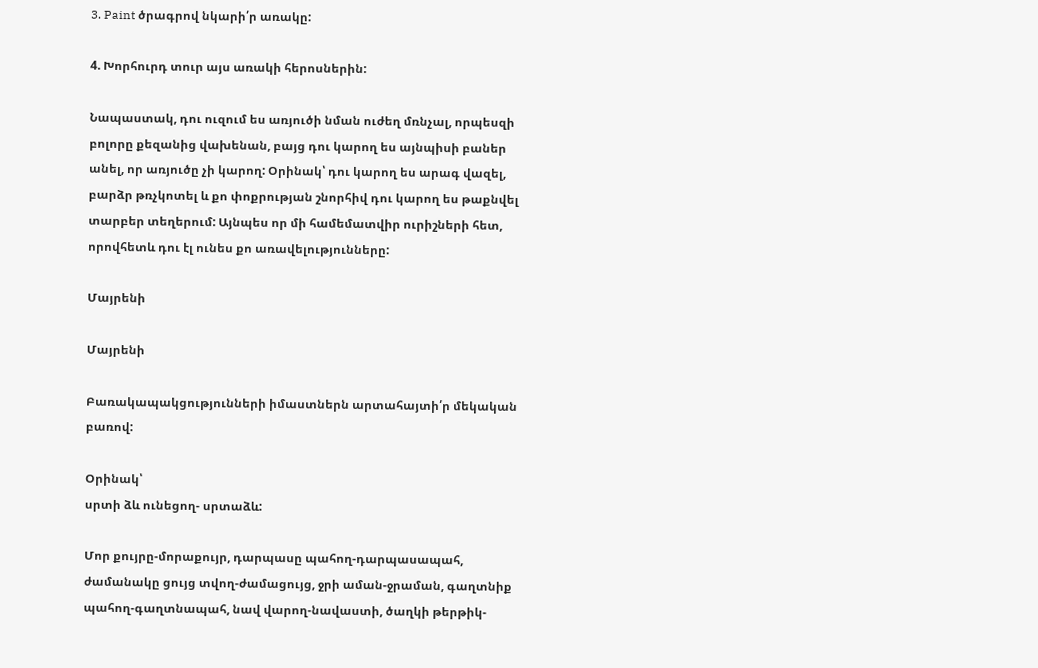3. Paint ծրագրով նկարի՛ր առակը:

4. Խորհուրդ տուր այս առակի հերոսներին:

Նապաստակ, դու ուզում ես առյուծի նման ուժեղ մռնչալ, որպեսզի բոլորը քեզանից վախենան, բայց դու կարող ես այնպիսի բաներ անել, որ առյուծը չի կարող: Օրինակ՝ դու կարող ես արագ վազել, բարձր թռչկոտել և քո փոքրության շնորհիվ դու կարող ես թաքնվել տարբեր տեղերում: Այնպես որ մի համեմատվիր ուրիշների հետ, որովհետև դու էլ ունես քո առավելությունները:

Մայրենի

Մայրենի

Բառակապակցությունների իմաստներն արտահայտի՛ր մեկական բառով:

Օրինակ՝
սրտի ձև ունեցող- սրտաձև:

Մոր քույրը-մորաքույր, դարպասը պահող-դարպասապահ, ժամանակը ցույց տվող-ժամացույց, ջրի աման-ջրաման, գաղտնիք պահող-գաղտնապահ, նավ վարող-նավաստի, ծաղկի թերթիկ-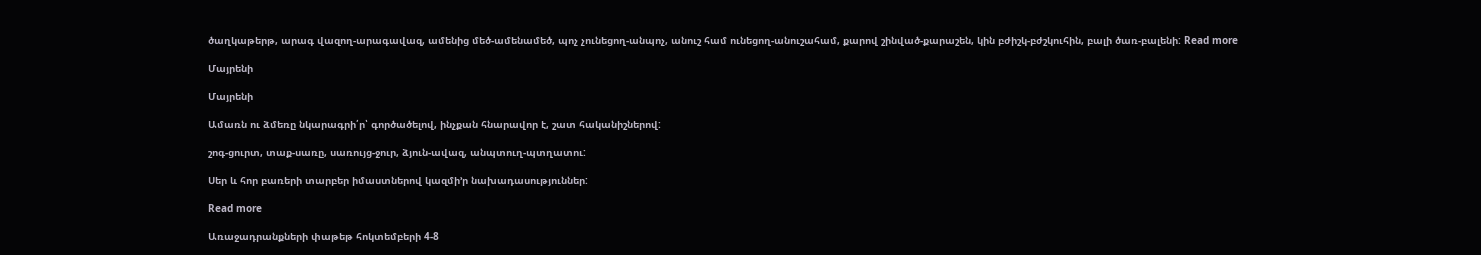ծաղկաթերթ, արագ վազող-արագավազ, ամենից մեծ-ամենամեծ, պոչ չունեցող-անպոչ, անուշ համ ունեցող-անուշահամ, քարով շինված-քարաշեն, կին բժիշկ-բժշկուհին, բալի ծառ-բալենի: Read more

Մայրենի

Մայրենի

Ամառն ու ձմեռը նկարագրի՛ր՝ գործածելով, ինչքան հնարավոր է, շատ հականիշներով:

շոգ-ցուրտ, տաք-սառը, սառույց-ջուր, ձյուն-ավազ, անպտուղ-պտղատու:

Սեր և հոր բառերի տարբեր իմաստներով կազմի’ր նախադասություններ:

Read more

Առաջադրանքների փաթեթ հոկտեմբերի 4-8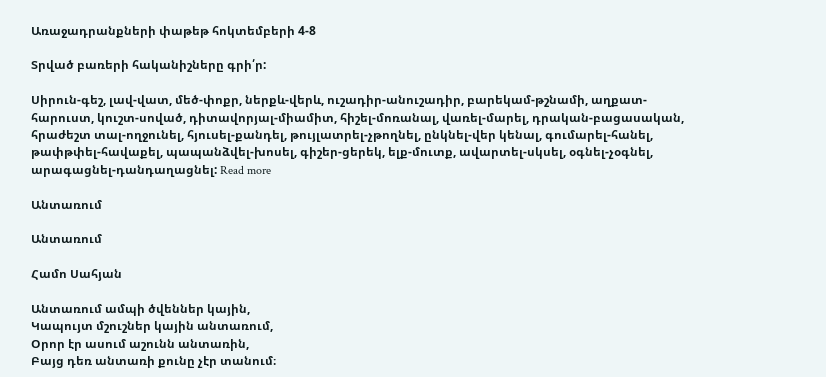Առաջադրանքների փաթեթ հոկտեմբերի 4-8

Տրված բառերի հականիշները գրի՛ր:

Սիրուն-գեշ, լավ-վատ, մեծ-փոքր, ներքև-վերև, ուշադիր-անուշադիր, բարեկամ-թշնամի, աղքատ-հարուստ, կուշտ-սոված, դիտավորյալ-միամիտ, հիշել-մոռանալ, վառել-մարել, դրական-բացասական, հրաժեշտ տալ-ողջունել, հյուսել-քանդել, թույլատրել-չթողնել, ընկնել-վեր կենալ, գումարել-հանել, թափթփել-հավաքել, պապանձվել-խոսել, գիշեր-ցերեկ, ելք-մուտք, ավարտել-սկսել, օգնել-չօգնել, արագացնել-դանդաղացնել: Read more

Անտառում

Անտառում

Համո Սահյան

Անտառում ամպի ծվեններ կային,
Կապույտ մշուշներ կային անտառում,
Օրոր էր ասում աշունն անտառին,
Բայց դեռ անտառի քունը չէր տանում։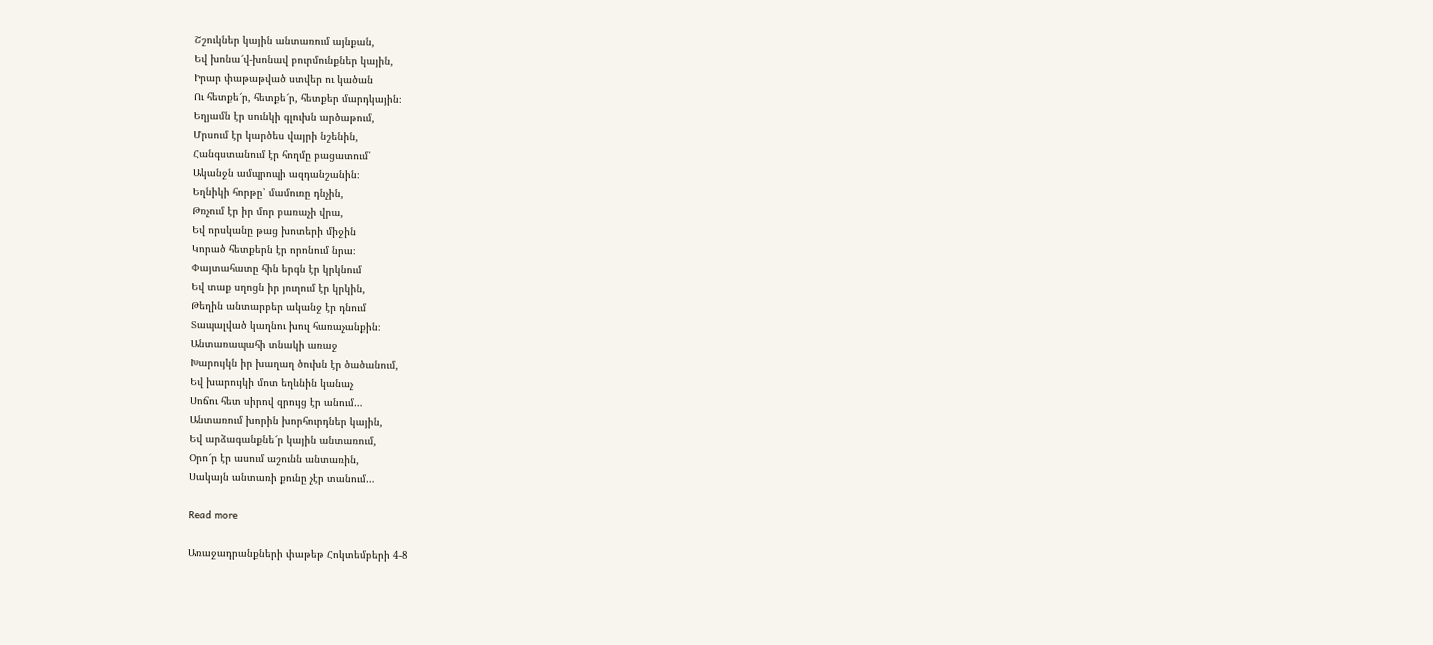Շշուկներ կային անտառում այնքան,
Եվ խոնա՜վ-խոնավ բուրմունքներ կային,
Իրար փաթաթված ստվեր ու կածան
Ու հետքե՜ր, հետքե՜ր, հետքեր մարդկային։
Եղյամն էր սունկի գլուխն արծաթում,
Մրսում էր կարծես վայրի նշենին,
Հանգստանում էր հողմը բացատում՝
Ականջն ամպրոպի ազդանշանին։
Եղնիկի հորթը՝ մամուռը դնչին,
Թռչում էր իր մոր բառաչի վրա,
Եվ որսկանը թաց խոտերի միջին
Կորած հետքերն էր որոնում նրա։
Փայտահատը հին երգն էր կրկնում
Եվ տաք սղոցն իր յուղում էր կրկին,
Թեղին անտարբեր ականջ էր դնում
Տապալված կաղնու խուլ հառաչանքին։
Անտառապահի տնակի առաջ
Խարույկն իր խաղաղ ծուխն էր ծածանում,
Եվ խարույկի մոտ եղևնին կանաչ
Սոճու հետ սիրով զրույց էր անում…
Անտառում խորին խորհուրդներ կային,
Եվ արձագանքնե՜ր կային անտառում,
Օրո՜ր էր ասում աշունն անտառին,
Սակայն անտառի քունը չէր տանում…

Read more

Առաջադրանքների փաթեթ Հոկտեմբերի 4-8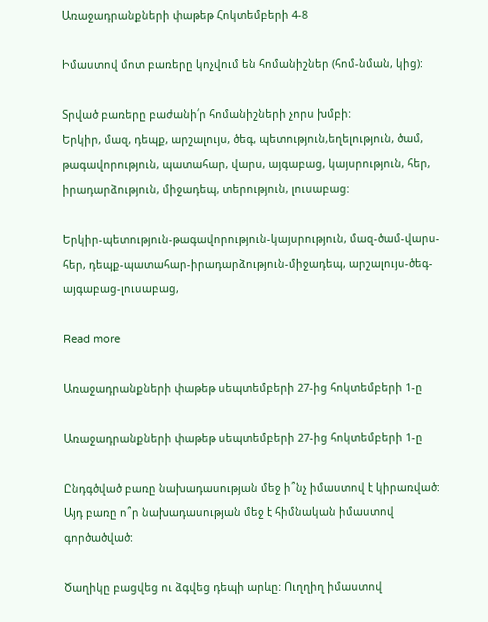Առաջադրանքների փաթեթ Հոկտեմբերի 4-8

Իմաստով մոտ բառերը կոչվում են հոմանիշներ (հոմ-նման, կից):

Տրված բառերը բաժանի՛ր հոմանիշների չորս խմբի:
Երկիր, մազ, դեպք, արշալույս, ծեգ, պետություն,եղելություն, ծամ, թագավորություն, պատահար, վարս, այգաբաց, կայսրություն, հեր, իրադարձություն, միջադեպ, տերություն, լուսաբաց:

Երկիր-պետություն-թագավորություն-կայսրություն, մազ-ծամ-վարս-հեր, դեպք-պատահար-իրադարձություն-միջադեպ, արշալույս-ծեգ-այգաբաց-լուսաբաց,

Read more

Առաջադրանքների փաթեթ սեպտեմբերի 27-ից հոկտեմբերի 1-ը

Առաջադրանքների փաթեթ սեպտեմբերի 27-ից հոկտեմբերի 1-ը

Ընդգծված բառը նախադասության մեջ ի՞նչ իմաստով է կիրառված:
Այդ բառը ո՞ր նախադասության մեջ է հիմնական իմաստով գործածված:

Ծաղիկը բացվեց ու ձգվեց դեպի արևը: Ուղղիղ իմաստով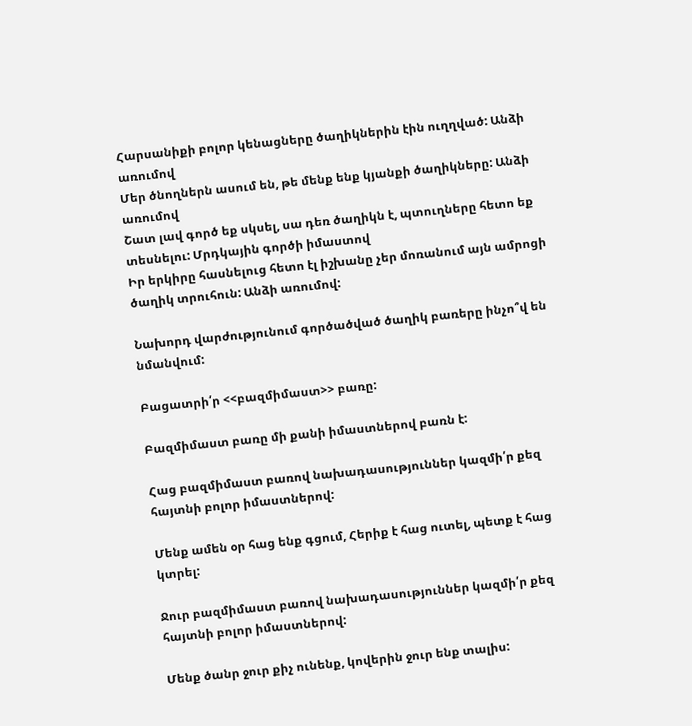Հարսանիքի բոլոր կենացները ծաղիկներին էին ուղղված: Անձի առումով
Մեր ծնողներն ասում են, թե մենք ենք կյանքի ծաղիկները: Անձի առումով
Շատ լավ գործ եք սկսել, սա դեռ ծաղիկն է, պտուղները հետո եք տեսնելու: Մրդկային գործի իմաստով
Իր երկիրը հասնելուց հետո էլ իշխանը չեր մոռանում այն ամրոցի ծաղիկ տրուհուն: Անձի առումով:

Նախորդ վարժությունում գործածված ծաղիկ բառերը ինչո՞վ են նմանվում:

Բացատրի՛ր <<բազմիմաստ>> բառը:

Բազմիմաստ բառը մի քանի իմաստներով բառն է:

Հաց բազմիմաստ բառով նախադասություններ կազմի՛ր քեզ հայտնի բոլոր իմաստներով:

Մենք ամեն օր հաց ենք գցում, Հերիք է հաց ուտել, պետք է հաց կտրել:

Ջուր բազմիմաստ բառով նախադասություններ կազմի՛ր քեզ հայտնի բոլոր իմաստներով:

Մենք ծանր ջուր քիչ ունենք, կովերին ջուր ենք տալիս: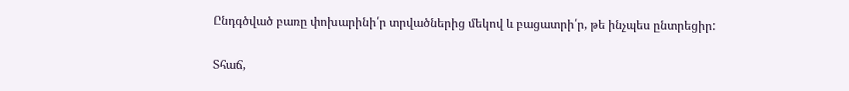Ընդգծված բառը փոխարինի՛ր տրվածներից մեկով և բացատրի՛ր, թե ինչպես ընտրեցիր:

Տհաճ,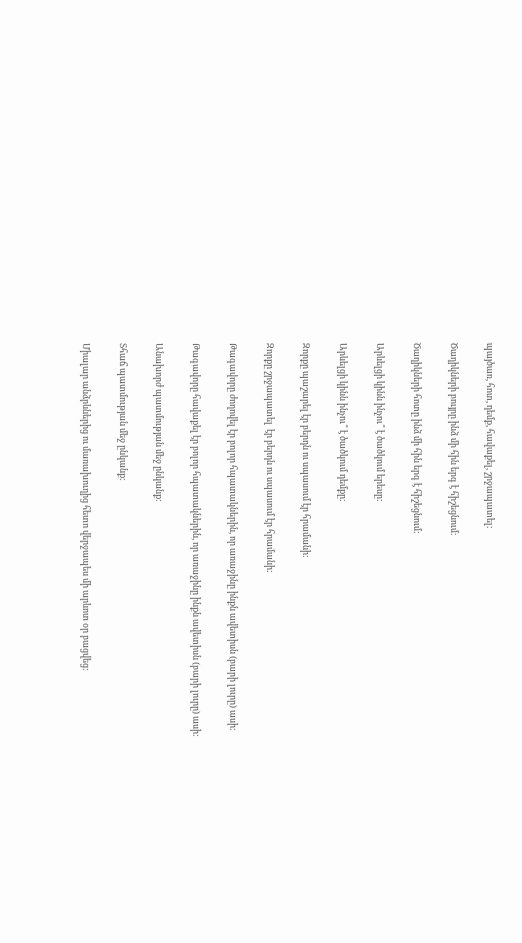պայծառ, հոտ, դեմք, հավաքել, շրջապատել:

Ծաղիկների բույրը ինձ մի հին երգ է հիշեցնում:

Ծաղիկների հոտը ինձ մի հին երգ է հիշեցնում:

Արևելցի կինն ինչու՞ է ծածկում երեսը:

Արևելցի կինն ինչու՞ է ծածկում դեմքը:

Զորքը պաշարել էր բերդն ու սպասում էր հրամանի:

Զորքը շրջապատել  էր բերդն ու սպասում էր հրամանի:

Թագավորը ժողովել էր բոլոր հպատակներին, որ առաջինը ինքն ավետիսն (բարի լուրը) ասի:

Թագավորը հավաքել էր բոլոր հպատակներին, որ առաջինը ինքն ավետիսն (բարի լուրը) ասի:

Անախորժ պատմության մեջ ընկանք:

Տհաճ պատմության մեջ ընկանք:

Միալար անձրևներից ու մառախուղից հետո վերջապես մի արևոտ օր բացվեց: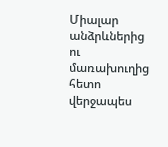Միալար անձրևներից ու մառախուղից հետո վերջապես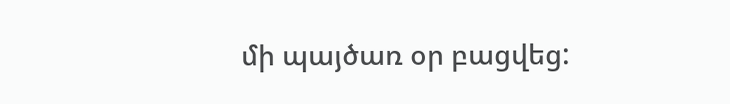մի պայծառ օր բացվեց: